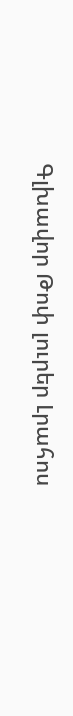Գլխավոր Թոփ լուրեր Լրահոս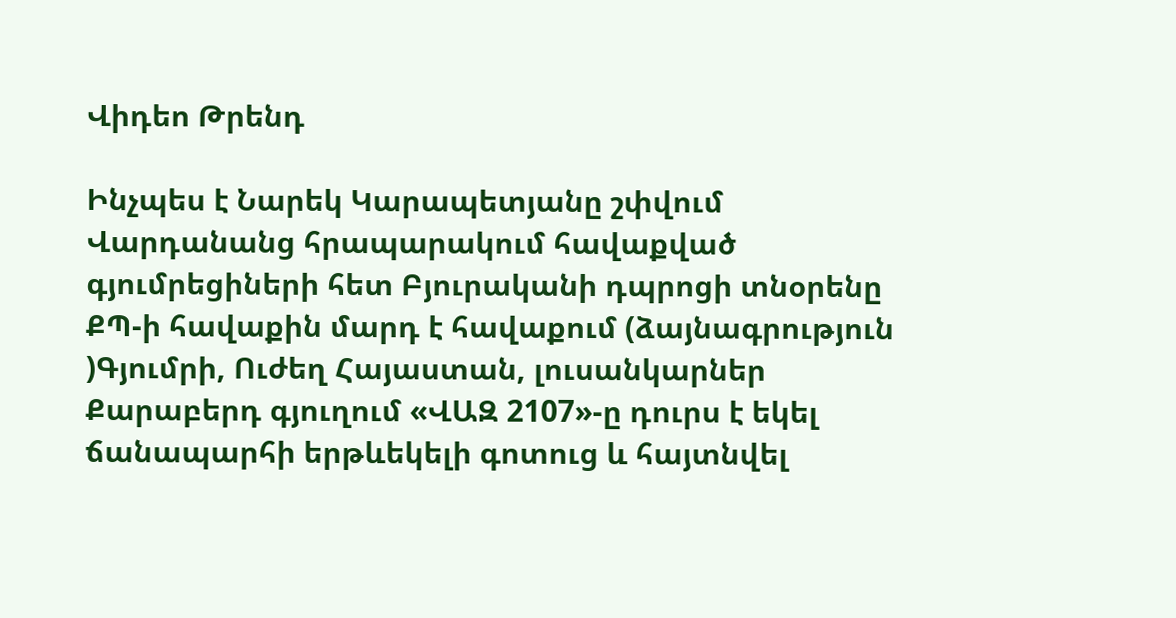Վիդեո Թրենդ

Ինչպես է Նարեկ Կարապետյանը շփվում Վարդանանց հրապարակում հավաքված գյումրեցիների հետ Բյուրականի դպրոցի տնօրենը ՔՊ-ի հավաքին մարդ է հավաքում (ձայնագրություն )Գյումրի, Ուժեղ Հայաստան, լուսանկարներ Քարաբերդ գյուղում «ՎԱԶ 2107»-ը դուրս է եկել ճանապարհի երթևեկելի գոտուց և հայտնվել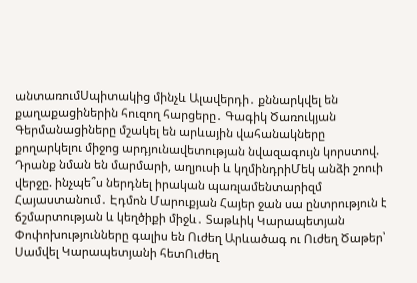անտառումՍպիտակից մինչև Ալավերդի․ քննարկվել են քաղաքացիներին հուզող հարցերը․ Գագիկ Ծառուկյան Գերմանացիները մշակել են արևային վահանակները քողարկելու միջոց արդյունավետության նվազագույն կորստով. Դրանք նման են մարմարի, աղյուսի և կղմինդրիՄեկ անձի շոուի վերջը. ինչպե՞ս ներդնել իրական պառլամենտարիզմ Հայաստանում․ Էդմոն Մարուքյան Հայեր ջան սա ընտրություն է ճշմարտության և կեղծիքի միջև․ Տաթևիկ Կարապետյան Փոփոխությունները գալիս են Ուժեղ Արևածագ ու Ուժեղ Ծաթեր՝ Սամվել Կարապետյանի հետՈւժեղ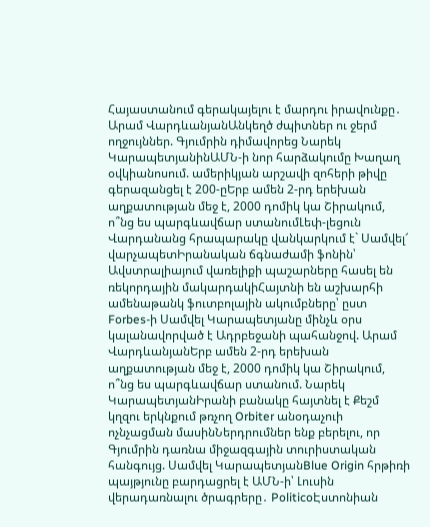Հայաստանում գերակայելու է մարդու իրավունքը․ Արամ ՎարդևանյանԱնկեղծ ժպիտներ ու ջերմ ողջույններ. Գյումրին դիմավորեց Նարեկ ԿարապետյանինԱՄՆ-ի նոր հարձակումը Խաղաղ օվկիանոսում. ամերիկյան արշավի զոհերի թիվը գերազանցել է 200-ըԵրբ ամեն 2-րդ երեխան աղքատության մեջ է, 2000 դոմիկ կա Շիրակում, ո՞նց ես պարգևավճար ստանումԼեփ-լեցուն Վարդանանց հրապարակը վանկարկում է` Սամվել՜ վարչապետԻրանական ճգնաժամի ֆոնին՝ Ավստրալիայում վառելիքի պաշարները հասել են ռեկորդային մակարդակիՀայտնի են աշխարհի ամենաթանկ ֆուտբոլային ակումբները՝ ըստ Forbes-ի Սամվել Կարապետյանը մինչև օրս կալանավորված է Ադրբեջանի պահանջով. Արամ ՎարդևանյանԵրբ ամեն 2-րդ երեխան աղքատության մեջ է, 2000 դոմիկ կա Շիրակում, ո՞նց ես պարգևավճար ստանում. Նարեկ ԿարապետյանԻրանի բանակը հայտնել է Քեշմ կղզու երկնքում թռչող Orbiter անօդաչուի ոչնչացման մասինՆերդրումներ ենք բերելու, որ Գյումրին դառնա միջազգային տուրիստական հանգույց. Սամվել ԿարապետյանBlue Origin հրթիռի պայթյունը բարդացրել է ԱՄՆ-ի՝ Լուսին վերադառնալու ծրագրերը․ PoliticoԷստոնիան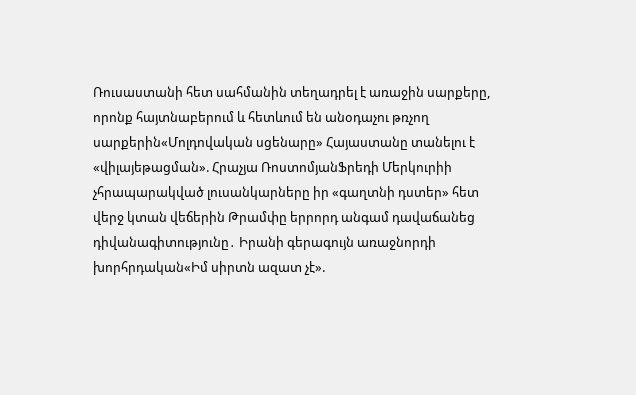Ռուսաստանի հետ սահմանին տեղադրել է առաջին սարքերը, որոնք հայտնաբերում և հետևում են անօդաչու թռչող սարքերին«Մոլդովական սցենարը» Հայաստանը տանելու է «վիլայեթացման». Հրաչյա ՌոստոմյանՖրեդի Մերկուրիի չհրապարակված լուսանկարները իր «գաղտնի դստեր» հետ վերջ կտան վեճերին Թրամփը երրորդ անգամ դավաճանեց դիվանագիտությունը․ Իրանի գերագույն առաջնորդի խորհրդական«Իմ սիրտն ազատ չէ».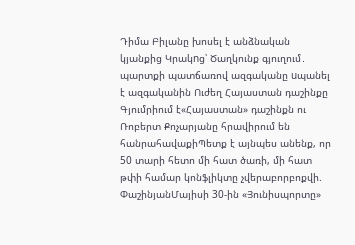Դիմա Բիլանը խոսել է անձնական կյանքից Կրակnց՝ Ծաղկունք գյուղում․ պարտքի պատճառով ազգականը uպանել է ազգականին Ուժեղ Հայաստան դաշինքը Գյումրիում է«Հայաստան» դաշինքն ու Ռոբերտ Քոչարյանը հրավիրում են հանրահավաքիՊետք է այնպես անենք, որ 50 տարի հետո մի հատ ծառի, մի հատ թփի համար կոնֆլիկտը չվերաբորբոքվի. ՓաշինյանՄայիսի 30-ին «Յունիսպորտը»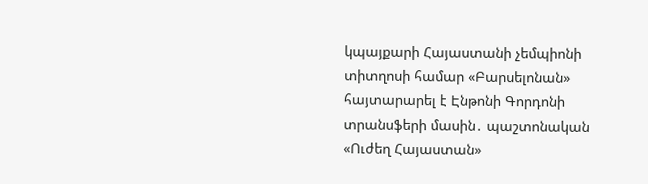կպայքարի Հայաստանի չեմպիոնի տիտղոսի համար «Բարսելոնան» հայտարարել է Էնթոնի Գորդոնի տրանսֆերի մասին․ պաշտոնական «Ուժեղ Հայաստան»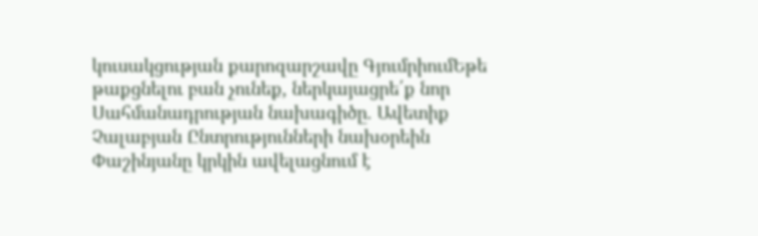կուսակցության քարոզարշավը ԳյումրիումԵթե թաքցնելու բան չունեք, ներկայացրե՛ք նոր Սահմանադրության նախագիծը. Ավետիք Չալաբյան Ընտրությունների նախօրեին Փաշինյանը կրկին ավելացնում է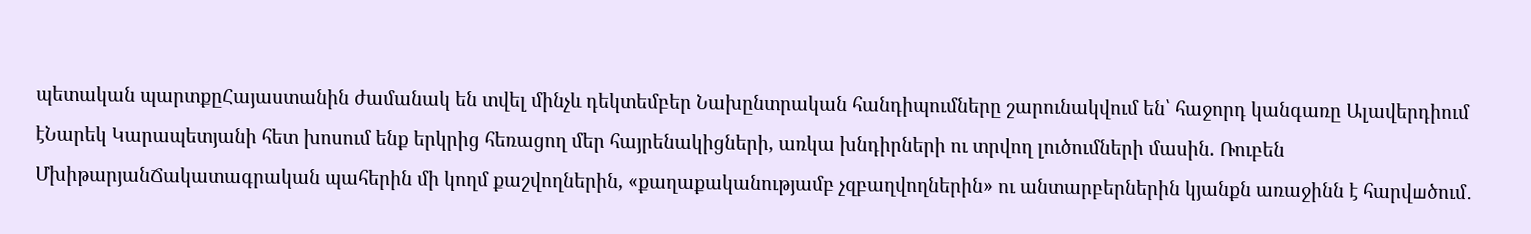պետական պարտքըՀայաստանին ժամանակ են տվել մինչև դեկտեմբեր Նախընտրական հանդիպումները շարունակվում են՝ հաջորդ կանգառը Ալավերդիում էՆարեկ Կարապետյանի հետ խոսում ենք երկրից հեռացող մեր հայրենակիցների, առկա խնդիրների ու տրվող լուծումների մասին. Ռուբեն ՄխիթարյանՃակատագրական պահերին մի կողմ քաշվողներին, «քաղաքականությամբ չզբաղվողներին» ու անտարբերներին կյանքն առաջինն է հարվшծում․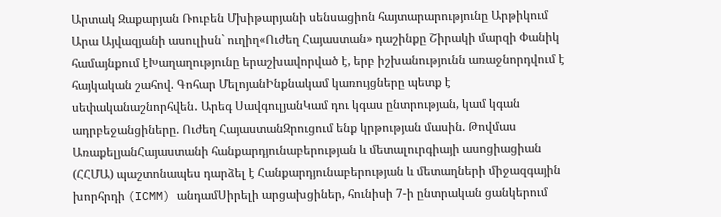Արտակ Զաքարյան Ռուբեն Մխիթարյանի սենսացիոն հայտարարությունը Արթիկում Արա Այվազյանի ասուլիսն` ուղիղ«Ուժեղ Հայաստան» դաշինքը Շիրակի մարզի Փանիկ համայնքում էԽաղաղությունը երաշխավորված է, երբ իշխանությունն առաջնորդվում է հայկական շահով. Գոհար ՄելոյանԻնքնակամ կառույցները պետք է սեփականաշնորհվեն․ Արեգ ՍավգուլյանԿամ դու կգաս ընտրության, կամ կգան ադրբեջանցիները. Ուժեղ ՀայաստանԶրուցում ենք կրթության մասին. Թովմաս ԱռաքելյանՀայաստանի հանքարդյունաբերության և մետալուրգիայի ասոցիացիան (ՀՀՄԱ) պաշտոնապես դարձել է Հանքարդյունաբերության և մետաղների միջազգային խորհրդի (ICMM) անդամՍիրելի արցախցիներ, հունիսի 7-ի ընտրական ցանկերում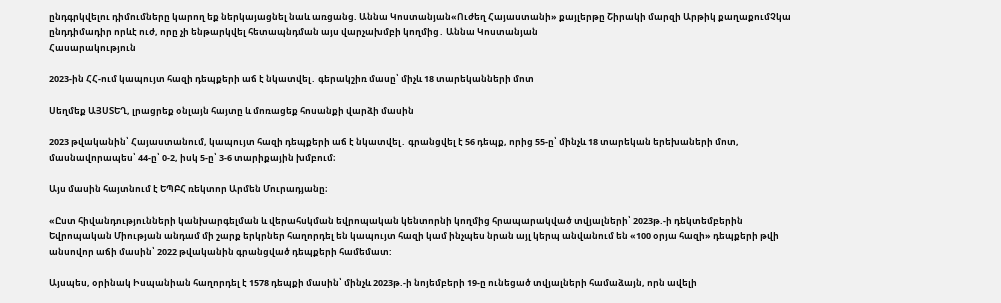ընդգրկվելու դիմումները կարող եք ներկայացնել նաև առցանց. Աննա Կոստանյան«Ուժեղ Հայաստանի» քայլերթը Շիրակի մարզի Արթիկ քաղաքումՉկա ընդդիմադիր որևէ ուժ, որը չի ենթարկվել հետապնդման այս վարչախմբի կողմից․ Աննա Կոստանյան
Հասարակություն

2023-ին ՀՀ-ում կապույտ հազի դեպքերի աճ է նկատվել․ գերակշիռ մասը՝ միչև 18 տարեկանների մոտ

Սեղմեք ԱՅՍՏԵՂ, լրացրեք օնլայն հայտը և մոռացեք հոսանքի վարձի մասին

2023 թվականին՝ Հայաստանում, կապույտ հազի դեպքերի աճ է նկատվել․ գրանցվել է 56 դեպք, որից 55-ը՝ մինչև 18 տարեկան երեխաների մոտ, մասնավորապես՝ 44-ը՝ 0-2, իսկ 5-ը՝ 3-6 տարիքային խմբում։

Այս մասին հայտնում է ԵՊԲՀ ռեկտոր Արմեն Մուրադյանը։

«Ըստ հիվանդությունների կանխարգելման և վերահսկման եվրոպական կենտորնի կողմից հրապարակված տվյալների՝ 2023թ.-ի դեկտեմբերին Եվրոպական Միության անդամ մի շարք երկրներ հաղորդել են կապույտ հազի կամ ինչպես նրան այլ կերպ անվանում են «100 օրյա հազի» դեպքերի թվի անսովոր աճի մասին՝ 2022 թվականին գրանցված դեպքերի համեմատ:

Այսպես, օրինակ Իսպանիան հաղորդել է 1578 դեպքի մասին՝ մինչև 2023թ.-ի նոյեմբերի 19-ը ունեցած տվյալների համաձայն, որն ավելի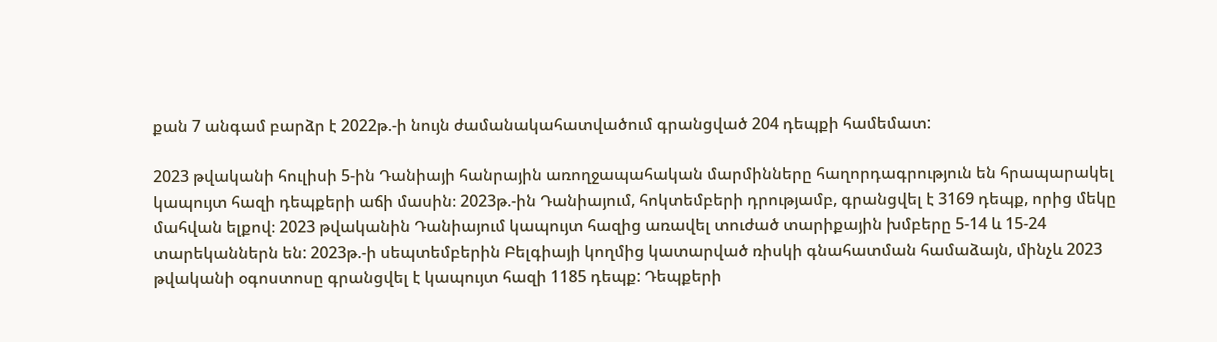քան 7 անգամ բարձր է 2022թ.-ի նույն ժամանակահատվածում գրանցված 204 դեպքի համեմատ:

2023 թվականի հուլիսի 5-ին Դանիայի հանրային առողջապահական մարմինները հաղորդագրություն են հրապարակել կապույտ հազի դեպքերի աճի մասին։ 2023թ.-ին Դանիայում, հոկտեմբերի դրությամբ, գրանցվել է 3169 դեպք, որից մեկը մահվան ելքով։ 2023 թվականին Դանիայում կապույտ հազից առավել տուժած տարիքային խմբերը 5-14 և 15-24 տարեկաններն են: 2023թ.-ի սեպտեմբերին Բելգիայի կողմից կատարված ռիսկի գնահատման համաձայն, մինչև 2023 թվականի օգոստոսը գրանցվել է կապույտ հազի 1185 դեպք: Դեպքերի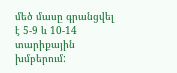մեծ մասը գրանցվել է 5-9 և 10-14 տարիքային խմբերում: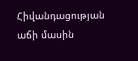Հիվանդացության աճի մասին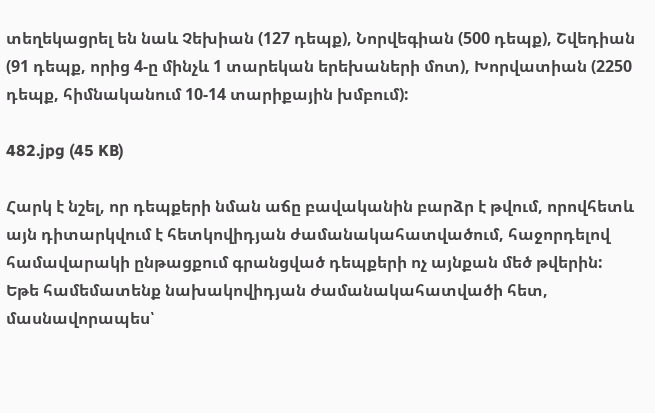տեղեկացրել են նաև Չեխիան (127 դեպք), Նորվեգիան (500 դեպք), Շվեդիան (91 դեպք, որից 4-ը մինչև 1 տարեկան երեխաների մոտ), Խորվատիան (2250 դեպք, հիմնականում 10-14 տարիքային խմբում):

482.jpg (45 KB)

Հարկ է նշել, որ դեպքերի նման աճը բավականին բարձր է թվում, որովհետև այն դիտարկվում է հետկովիդյան ժամանակահատվածում, հաջորդելով համավարակի ընթացքում գրանցված դեպքերի ոչ այնքան մեծ թվերին: Եթե համեմատենք նախակովիդյան ժամանակահատվածի հետ, մասնավորապես՝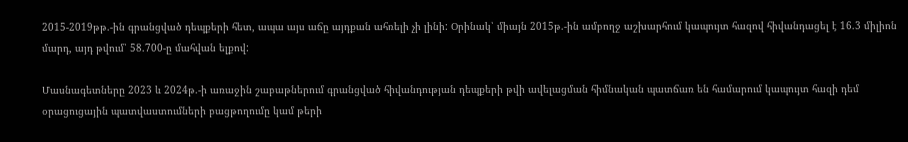2015-2019թթ.-ին գրանցված դեպքերի հետ, ապա այս աճը այդքան ահռելի չի լինի: Օրինակ՝ միայն 2015թ.-ին ամբողջ աշխարհում կապույտ հազով հիվանդացել է 16.3 միլիոն մարդ, այդ թվում՝ 58.700-ը մահվան ելքով:

Մասնագետները 2023 և 2024թ.-ի առաջին շաբաթներում գրանցված հիվանդության դեպքերի թվի ավելացման հիմնական պատճառ են համարում կապույտ հազի դեմ օրացուցային պատվաստումների բացթողումը կամ թերի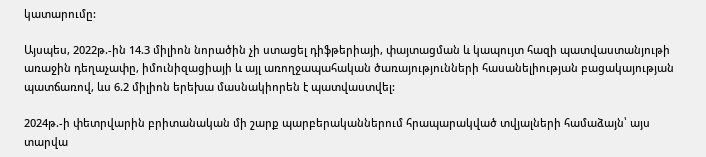կատարումը:

Այսպես, 2022թ.-ին 14.3 միլիոն նորածին չի ստացել դիֆթերիայի, փայտացման և կապույտ հազի պատվաստանյութի առաջին դեղաչափը, իմունիզացիայի և այլ առողջապահական ծառայությունների հասանելիության բացակայության պատճառով, ևս 6.2 միլիոն երեխա մասնակիորեն է պատվաստվել:

2024թ.-ի փետրվարին բրիտանական մի շարք պարբերականներում հրապարակված տվյալների համաձայն՝ այս տարվա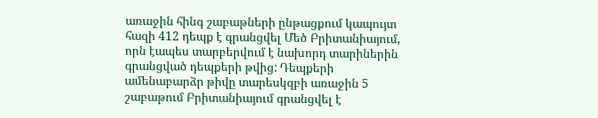առաջին հինգ շաբաթների ընթացքում կապույտ հազի 412 դեպք է գրանցվել Մեծ Բրիտանիայում, որն էապես տարբերվում է նախորդ տարիներին գրանցված դեպքերի թվից: Դեպքերի ամենաբարձր թիվը տարեսկզբի առաջին 5 շաբաթում Բրիտանիայում գրանցվել է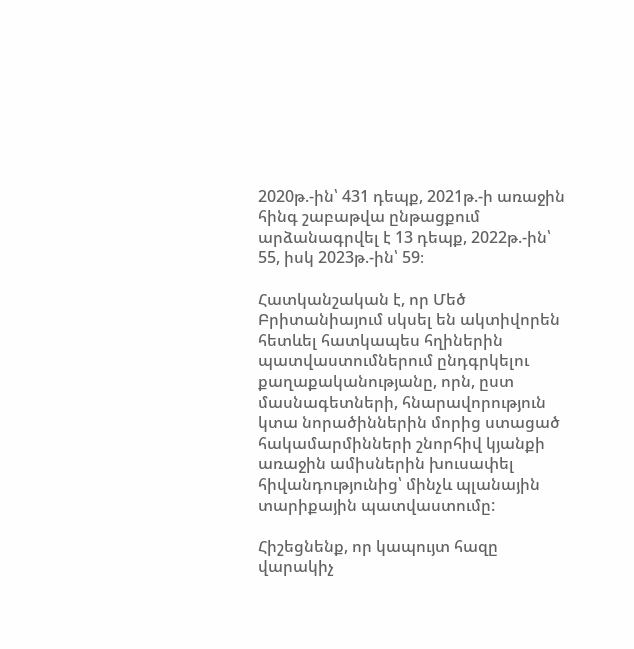2020թ.-ին՝ 431 դեպք, 2021թ.-ի առաջին հինգ շաբաթվա ընթացքում արձանագրվել է 13 դեպք, 2022թ.-ին՝ 55, իսկ 2023թ.-ին՝ 59։

Հատկանշական է, որ Մեծ Բրիտանիայում սկսել են ակտիվորեն հետևել հատկապես հղիներին պատվաստումներում ընդգրկելու քաղաքականությանը, որն, ըստ մասնագետների, հնարավորություն կտա նորածիններին մորից ստացած հակամարմինների շնորհիվ կյանքի առաջին ամիսներին խուսափել հիվանդությունից՝ մինչև պլանային տարիքային պատվաստումը:

Հիշեցնենք, որ կապույտ հազը վարակիչ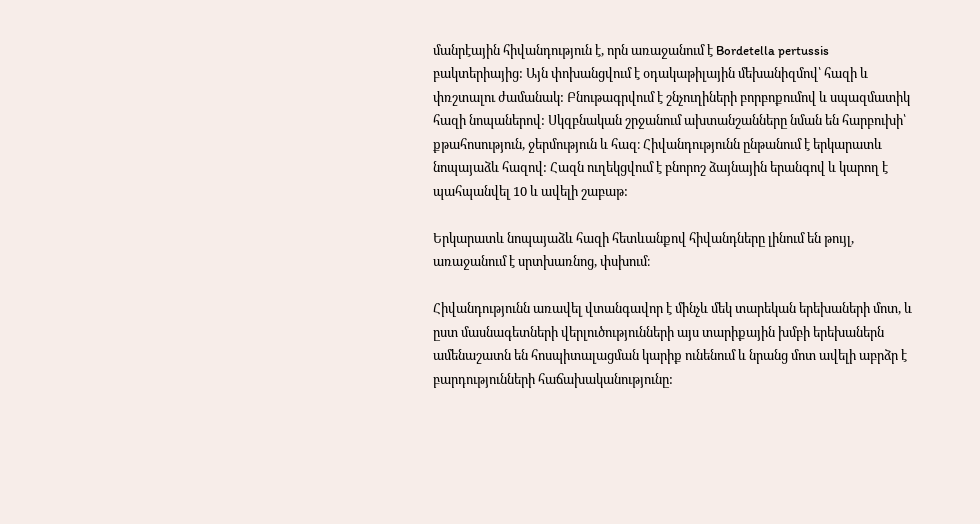մանրէային հիվանդություն է, որն առաջանում է Bordetella pertussis բակտերիայից: Այն փոխանցվում է օդակաթիլային մեխանիզմով՝ հազի և փռշտալու ժամանակ: Բնութագրվում է շնչուղիների բորբոքումով և սպազմատիկ հազի նոպաներով: Սկզբնական շրջանում ախտանշանները նման են հարբուխի՝ քթահոսություն, ջերմություն և հազ։ Հիվանդությունն ընթանում է երկարատև նոպայաձև հազով: Հազն ուղեկցվում է բնորոշ ձայնային երանգով և կարող է պահպանվել 10 և ավելի շաբաթ:

Երկարատև նոպայաձև հազի հետևանքով հիվանդները լինում են թույլ, առաջանում է սրտխառնոց, փսխում։

Հիվանդությունն առավել վտանգավոր է մինչև մեկ տարեկան երեխաների մոտ, և ըստ մասնագետների վերլուծությունների այս տարիքային խմբի երեխաներն ամենաշատն են հոսպիտալացման կարիք ունենում և նրանց մոտ ավելի աբրձր է բարդությունների հաճախականությունը: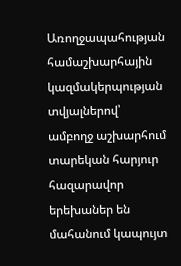Առողջապահության համաշխարհային կազմակերպության տվյալներով՝ ամբողջ աշխարհում տարեկան հարյուր հազարավոր երեխաներ են մահանում կապույտ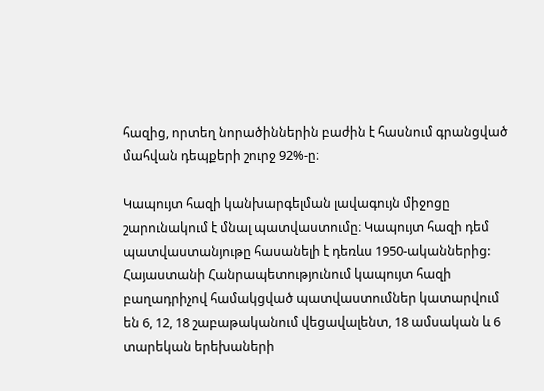հազից, որտեղ նորածիններին բաժին է հասնում գրանցված մահվան դեպքերի շուրջ 92%-ը։

Կապույտ հազի կանխարգելման լավագույն միջոցը շարունակում է մնալ պատվաստումը։ Կապույտ հազի դեմ պատվաստանյութը հասանելի է դեռևս 1950-ականներից: Հայաստանի Հանրապետությունում կապույտ հազի բաղադրիչով համակցված պատվաստումներ կատարվում են 6, 12, 18 շաբաթականում վեցավալենտ, 18 ամսական և 6 տարեկան երեխաների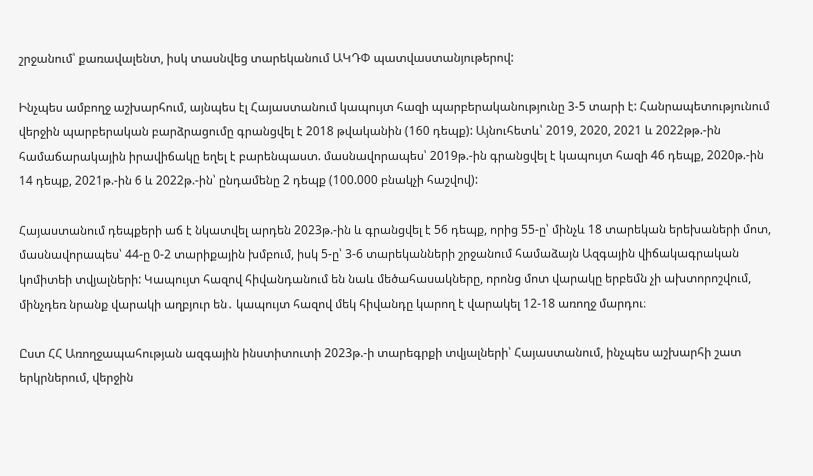շրջանում՝ քառավալենտ, իսկ տասնվեց տարեկանում ԱԿԴՓ պատվաստանյութերով:

Ինչպես ամբողջ աշխարհում, այնպես էլ Հայաստանում կապույտ հազի պարբերականությունը 3-5 տարի է: Հանրապետությունում վերջին պարբերական բարձրացումը գրանցվել է 2018 թվականին (160 դեպք): Այնուհետև՝ 2019, 2020, 2021 և 2022թթ.-ին համաճարակային իրավիճակը եղել է բարենպաստ. մասնավորապես՝ 2019թ.-ին գրանցվել է կապույտ հազի 46 դեպք, 2020թ.-ին 14 դեպք, 2021թ.-ին 6 և 2022թ.-ին՝ ընդամենը 2 դեպք (100.000 բնակչի հաշվով):

Հայաստանում դեպքերի աճ է նկատվել արդեն 2023թ.-ին և գրանցվել է 56 դեպք, որից 55-ը՝ մինչև 18 տարեկան երեխաների մոտ, մասնավորապես՝ 44-ը 0-2 տարիքային խմբում, իսկ 5-ը՝ 3-6 տարեկանների շրջանում համաձայն Ազգային վիճակագրական կոմիտեի տվյալների: Կապույտ հազով հիվանդանում են նաև մեծահասակները, որոնց մոտ վարակը երբեմն չի ախտորոշվում, մինչդեռ նրանք վարակի աղբյուր են․ կապույտ հազով մեկ հիվանդը կարող է վարակել 12-18 առողջ մարդու։

Ըստ ՀՀ Առողջապահության ազգային ինստիտուտի 2023թ.-ի տարեգրքի տվյալների՝ Հայաստանում, ինչպես աշխարհի շատ երկրներում, վերջին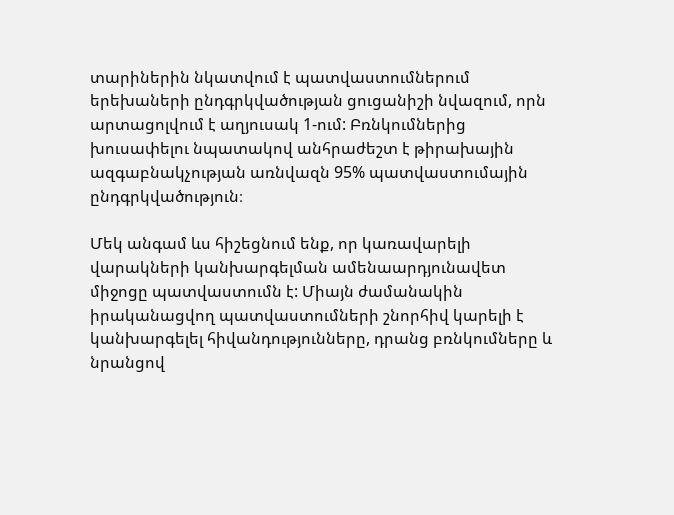տարիներին նկատվում է պատվաստումներում երեխաների ընդգրկվածության ցուցանիշի նվազում, որն արտացոլվում է աղյուսակ 1-ում: Բռնկումներից խուսափելու նպատակով անհրաժեշտ է թիրախային ազգաբնակչության առնվազն 95% պատվաստումային ընդգրկվածություն։

Մեկ անգամ ևս հիշեցնում ենք, որ կառավարելի վարակների կանխարգելման ամենաարդյունավետ միջոցը պատվաստումն է: Միայն ժամանակին իրականացվող պատվաստումների շնորհիվ կարելի է կանխարգելել հիվանդությունները, դրանց բռնկումները և նրանցով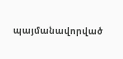պայմանավորված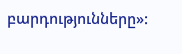բարդությունները»: